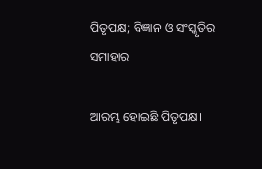ପିତୃପକ୍ଷ; ବିଜ୍ଞାନ ଓ ସଂସ୍କୃତିର ସମାହାର

ଆରମ୍ଭ ହୋଇଛି ପିତୃପକ୍ଷ।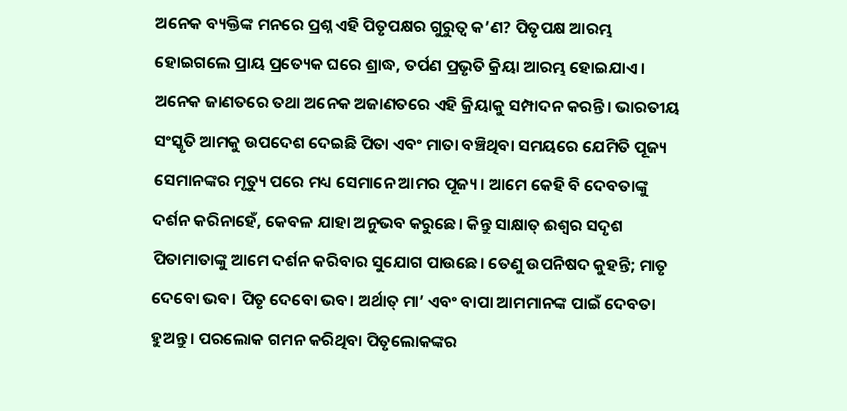ଅନେକ ବ୍ୟକ୍ତିଙ୍କ ମନରେ ପ୍ରଶ୍ନ ଏହି ପିତୃପକ୍ଷର ଗୁରୁତ୍ୱ କ’ଣ? ପିତୃପକ୍ଷ ଆରମ୍ଭ ହୋଇଗଲେ ପ୍ରାୟ ପ୍ରତ୍ୟେକ ଘରେ ଶ୍ରାଦ୍ଧ, ତର୍ପଣ ପ୍ରଭୃତି କ୍ରିୟା ଆରମ୍ଭ ହୋଇଯାଏ। ଅନେକ ଜାଣତରେ ତଥା ଅନେକ ଅଜାଣତରେ ଏହି କ୍ରିୟାକୁ ସମ୍ପାଦନ କରନ୍ତି। ଭାରତୀୟ ସଂସ୍କୃତି ଆମକୁ ଉପଦେଶ ଦେଇଛି ପିତା ଏବଂ ମାତା ବଞ୍ଚିଥିବା ସମୟରେ ଯେମିତି ପୂଜ୍ୟ ସେମାନଙ୍କର ମୃତ୍ୟୁ ପରେ ମଧ୍ୟ ସେମାନେ ଆମର ପୂଜ୍ୟ। ଆମେ କେହି ବି ଦେବତାଙ୍କୁ ଦର୍ଶନ କରିନାହେଁ, କେବଳ ଯାହା ଅନୁଭବ କରୁଛେ। କିନ୍ତୁ ସାକ୍ଷାତ୍‌ ଈଶ୍ୱର ସଦୃଶ ପିତାମାତାଙ୍କୁ ଆମେ ଦର୍ଶନ କରିବାର ସୁଯୋଗ ପାଉଛେ। ତେଣୁ ଉପନିଷଦ କୁହନ୍ତି; ମାତୃ ଦେବୋ ଭବ। ପିତୃ ଦେବୋ ଭବ। ଅର୍ଥାତ୍‌ ମା’ ଏବଂ ବାପା ଆମମାନଙ୍କ ପାଇଁ ଦେବତା ହୁଅନ୍ତୁ। ପରଲୋକ ଗମନ କରିଥିବା ପିତୃଲୋକଙ୍କର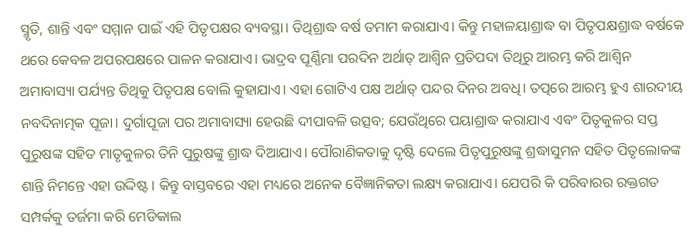ସ୍ମୃତି, ଶାନ୍ତି ଏବଂ ସମ୍ମାନ ପାଇଁ ଏହି ପିତୃପକ୍ଷର ବ୍ୟବସ୍ଥା। ତିଥିଶ୍ରାଦ୍ଧ ବର୍ଷ ତମାମ କରାଯାଏ। କିନ୍ତୁ ମହାଳୟାଶ୍ରାଦ୍ଧ ବା ପିତୃପକ୍ଷଶ୍ରାଦ୍ଧ ବର୍ଷକେ ଥରେ କେବଳ ଅପରପକ୍ଷରେ ପାଳନ କରାଯାଏ। ଭାଦ୍ରବ ପୂର୍ଣ୍ଣିମା ପରଦିନ ଅର୍ଥାତ୍‌ ଆଶ୍ୱିନ ପ୍ରତିପଦା ତିଥିରୁ ଆରମ୍ଭ କରି ଆଶ୍ୱିନ ଅମାବାସ୍ୟା ପର୍ଯ୍ୟନ୍ତ ତିଥିକୁ ପିତୃପକ୍ଷ ବୋଲି କୁହାଯାଏ। ଏହା ଗୋଟିଏ ପକ୍ଷ ଅର୍ଥାତ୍‌ ପନ୍ଦର ଦିନର ଅବଧି। ତତ୍ପରେ ଆରମ୍ଭ ହୁଏ ଶାରଦୀୟ ନବଦିନାତ୍ମକ ପୂଜା। ଦୁର୍ଗାପୂଜା ପର ଅମାବାସ୍ୟା ହେଉଛି ଦୀପାବଳି ଉତ୍ସବ; ଯେଉଁଥିରେ ପୟାଶ୍ରାଦ୍ଧ କରାଯାଏ ଏବଂ ପିତୃକୁଳର ସପ୍ତ ପୁରୁଷଙ୍କ ସହିତ ମାତୃକୁଳର ତିନି ପୁରୁଷଙ୍କୁ ଶ୍ରାଦ୍ଧ ଦିଆଯାଏ। ପୌରାଣିକତାକୁ ଦୃଷ୍ଟି ଦେଲେ ପିତୃପୁରୁଷଙ୍କୁ ଶ୍ରଦ୍ଧାସୁମନ ସହିତ ପିତୃଲୋକଙ୍କ ଶାନ୍ତି ନିମନ୍ତେ ଏହା ଉଦ୍ଦିଷ୍ଟ। କିନ୍ତୁ ବାସ୍ତବରେ ଏହା ମଧ୍ୟରେ ଅନେକ ବୈଜ୍ଞାନିକତା ଲକ୍ଷ୍ୟ କରାଯାଏ। ଯେପରି କି ପରିବାରର ରକ୍ତଗତ ସମ୍ପର୍କକୁ ତର୍ଜମା କରି ମେଡିକାଲ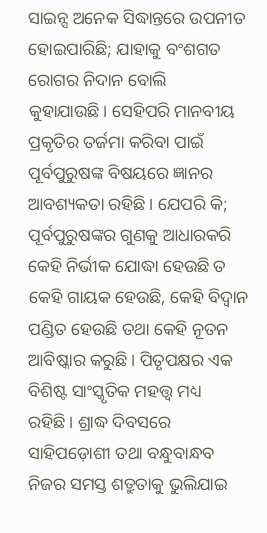ସାଇନ୍ସ ଅନେକ ସିଦ୍ଧାନ୍ତରେ ଉପନୀତ ହୋଇପାରିଛି; ଯାହାକୁ ବଂଶଗତ ରୋଗର ନିଦାନ ବୋଲି କୁହାଯାଉଛି। ସେହିପରି ମାନବୀୟ ପ୍ରକୃତିର ତର୍ଜମା କରିବା ପାଇଁ ପୂର୍ବପୁରୁଷଙ୍କ ବିଷୟରେ ଜ୍ଞାନର ଆବଶ୍ୟକତା ରହିଛି। ଯେପରି କି; ପୂର୍ବପୁରୁଷଙ୍କର ଗୁଣକୁ ଆଧାରକରି କେହି ନିର୍ଭୀକ ଯୋଦ୍ଧା ହେଉଛି ତ କେହି ଗାୟକ ହେଉଛି, କେହି ବିଦ୍ୱାନ ପଣ୍ଡିତ ହେଉଛି ତଥା କେହି ନୂତନ ଆବିଷ୍କାର କରୁଛି। ପିତୃପକ୍ଷର ଏକ ବିଶିଷ୍ଟ ସାଂସ୍କୃତିକ ମହତ୍ତ୍ୱ ମଧ୍ୟ ରହିଛି। ଶ୍ରାଦ୍ଧ ଦିବସରେ ସାହିପଡ଼ୋଶୀ ତଥା ବନ୍ଧୁବାନ୍ଧବ ନିଜର ସମସ୍ତ ଶତ୍ରୁତାକୁ ଭୁଲିଯାଇ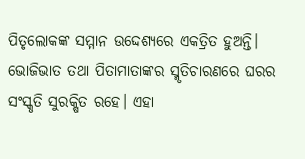ପିତୃଲୋକଙ୍କ ସମ୍ମାନ ଉଦ୍ଦେଶ୍ୟରେ ଏକତ୍ରିତ ହୁଅନ୍ତି।
ଭୋଜିଭାତ ତଥା ପିତାମାତାଙ୍କର ସ୍ମୃତିଚାରଣରେ ଘରର ସଂସ୍କୃତି ସୁରକ୍ଷିତ ରହେ। ଏହା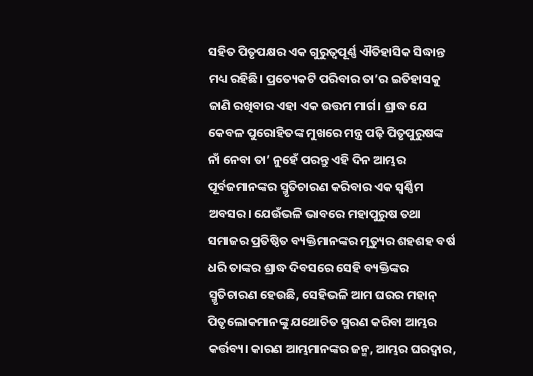ସହିତ ପିତୃପକ୍ଷର ଏକ ଗୁରୁତ୍ୱପୂର୍ଣ୍ଣ ଐତିହାସିକ ସିଦ୍ଧାନ୍ତ ମଧ୍ୟ ରହିଛି। ପ୍ରତ୍ୟେକଟି ପରିବାର ତା’ର ଇତିହାସକୁ ଜାଣି ରଖିବାର ଏହା ଏକ ଉତ୍ତମ ମାର୍ଗ। ଶ୍ରାଦ୍ଧ ଯେ କେବଳ ପୁରୋହିତଙ୍କ ମୁଖରେ ମନ୍ତ୍ର ପଢ଼ି ପିତୃପୁରୁଷଙ୍କ ନାଁ ନେବା ତା’ ନୁହେଁ ପରନ୍ତୁ ଏହି ଦିନ ଆମ୍ଭର ପୂର୍ବଜମାନଙ୍କର ସ୍ମୃତିଚାରଣ କରିବାର ଏକ ସ୍ବର୍ଣ୍ଣିମ ଅବସର। ଯେଉଁଭଳି ଭାବରେ ମହାପୁରୁଷ ତଥା ସମାଜର ପ୍ରତିଷ୍ଠିତ ବ୍ୟକ୍ତିମାନଙ୍କର ମୃତ୍ୟୁର ଶହଶହ ବର୍ଷ ଧରି ତାଙ୍କର ଶ୍ରାଦ୍ଧ ଦିବସରେ ସେହି ବ୍ୟକ୍ତିଙ୍କର ସ୍ମୃତିଚାରଣ ହେଉଛି, ସେହିଭଳି ଆମ ଘରର ମହାନ୍‌ ପିତୃଲୋକମାନଙ୍କୁ ଯଥୋଚିତ ସ୍ମରଣ କରିବା ଆମ୍ଭର କର୍ତ୍ତବ୍ୟ। କାରଣ ଆମ୍ଭମାନଙ୍କର ଜନ୍ମ, ଆମ୍ଭର ଘରଦ୍ୱାର,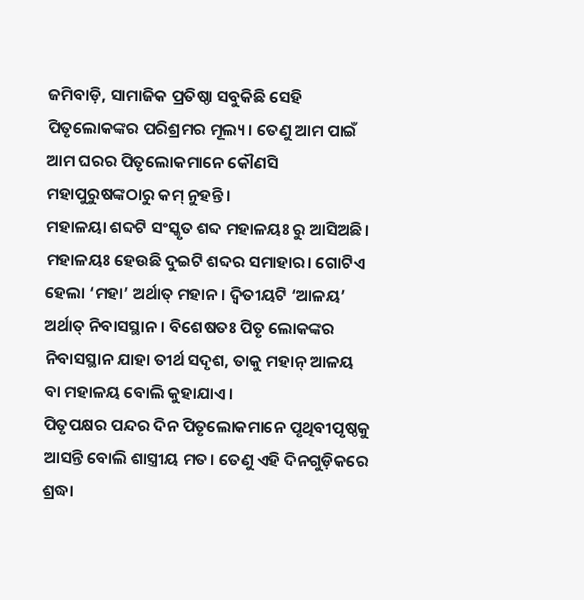ଜମିବାଡ଼ି, ସାମାଜିକ ପ୍ରତିଷ୍ଠା ସବୁକିଛି ସେହି ପିତୃଲୋକଙ୍କର ପରିଶ୍ରମର ମୂଲ୍ୟ। ତେଣୁ ଆମ ପାଇଁ ଆମ ଘରର ପିତୃଲୋକମାନେ କୌଣସି ମହାପୁରୁଷଙ୍କଠାରୁ କମ୍‌ ନୁହନ୍ତି।
ମହାଳୟା ଶବ୍ଦଟି ସଂସ୍କୃତ ଶବ୍ଦ ମହାଳୟଃ ରୁ ଆସିଅଛି। ମହାଳୟଃ ହେଉଛି ଦୁଇଟି ଶବ୍ଦର ସମାହାର। ଗୋଟିଏ ହେଲା ‘ମହା’ ଅର୍ଥାତ୍‌ ମହାନ। ଦ୍ୱିତୀୟଟି ‘ଆଳୟ’ ଅର୍ଥାତ୍‌ ନିବାସସ୍ଥାନ। ବିଶେଷତଃ ପିତୃ ଲୋକଙ୍କର ନିବାସସ୍ଥାନ ଯାହା ତୀର୍ଥ ସଦୃଶ, ତାକୁ ମହାନ୍‌ ଆଳୟ ବା ମହାଳୟ ବୋଲି କୁହାଯାଏ।
ପିତୃପକ୍ଷର ପନ୍ଦର ଦିନ ପିତୃଲୋକମାନେ ପୃଥିବୀପୃଷ୍ଠକୁ ଆସନ୍ତି ବୋଲି ଶାସ୍ତ୍ରୀୟ ମତ। ତେଣୁ ଏହି ଦିନଗୁଡ଼ିକରେ ଶ୍ରଦ୍ଧା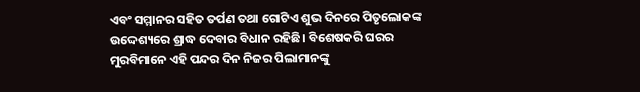ଏବଂ ସମ୍ମାନର ସହିତ ତର୍ପଣ ତଥା ଗୋଟିଏ ଶୁଭ ଦିନରେ ପିତୃଲୋକଙ୍କ ଉଦ୍ଦେଶ୍ୟରେ ଶ୍ରାଦ୍ଧ ଦେବାର ବିଧାନ ରହିଛି। ବିଶେଷକରି ଘରର ମୁରବିମାନେ ଏହି ପନ୍ଦର ଦିନ ନିଜର ପିଲାମାନଙ୍କୁ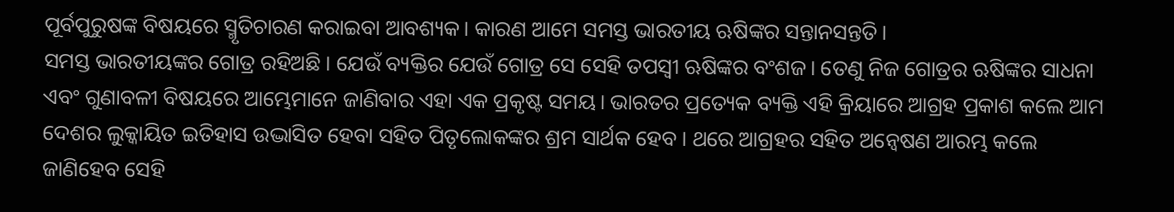ପୂର୍ବପୁରୁଷଙ୍କ ବିଷୟରେ ସ୍ମୃତିଚାରଣ କରାଇବା ଆବଶ୍ୟକ। କାରଣ ଆମେ ସମସ୍ତ ଭାରତୀୟ ଋଷିଙ୍କର ସନ୍ତାନସନ୍ତତି।
ସମସ୍ତ ଭାରତୀୟଙ୍କର ଗୋତ୍ର ରହିଅଛି। ଯେଉଁ ବ୍ୟକ୍ତିର ଯେଉଁ ଗୋତ୍ର ସେ ସେହି ତପସ୍ବୀ ଋଷିଙ୍କର ବଂଶଜ। ତେଣୁ ନିଜ ଗୋତ୍ରର ଋଷିଙ୍କର ସାଧନା ଏବଂ ଗୁଣାବଳୀ ବିଷୟରେ ଆମ୍ଭେମାନେ ଜାଣିବାର ଏହା ଏକ ପ୍ରକୃଷ୍ଟ ସମୟ। ଭାରତର ପ୍ରତ୍ୟେକ ବ୍ୟକ୍ତି ଏହି କ୍ରିୟାରେ ଆଗ୍ରହ ପ୍ରକାଶ କଲେ ଆମ ଦେଶର ଲୁକ୍କାୟିତ ଇତିହାସ ଉଦ୍ଭାସିତ ହେବା ସହିତ ପିତୃଲୋକଙ୍କର ଶ୍ରମ ସାର୍ଥକ ହେବ। ଥରେ ଆଗ୍ରହର ସହିତ ଅନ୍ବେଷଣ ଆରମ୍ଭ କଲେ ଜାଣିହେବ ସେହି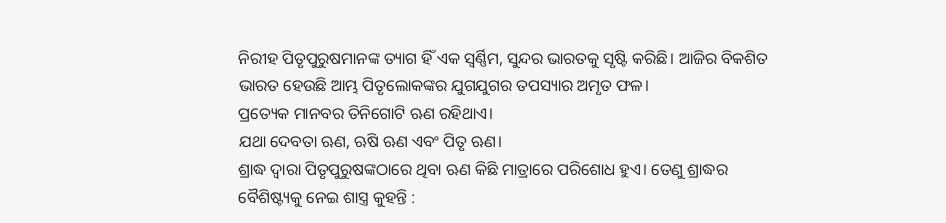ନିରୀହ ପିତୃପୁରୁଷମାନଙ୍କ ତ୍ୟାଗ ହିଁ ଏକ ସ୍ବର୍ଣ୍ଣିମ, ସୁନ୍ଦର ଭାରତକୁ ସୃଷ୍ଟି କରିଛି। ଆଜିର ବିକଶିତ ଭାରତ ହେଉଛି ଆମ୍ଭ ପିତୃଲୋକଙ୍କର ଯୁଗଯୁଗର ତପସ୍ୟାର ଅମୃତ ଫଳ।
ପ୍ରତ୍ୟେକ ମାନବର ତିନିଗୋଟି ଋଣ ରହିଥାଏ।
ଯଥା ଦେବତା ଋଣ, ଋଷି ଋଣ ଏବଂ ପିତୃ ଋଣ।
ଶ୍ରାଦ୍ଧ ଦ୍ୱାରା ପିତୃପୁରୁଷଙ୍କଠାରେ ଥିବା ଋଣ କିଛି ମାତ୍ରାରେ ପରିଶୋଧ ହୁଏ। ତେଣୁ ଶ୍ରାଦ୍ଧର ବୈଶିଷ୍ଟ୍ୟକୁ ନେଇ ଶାସ୍ତ୍ର କୁହନ୍ତି :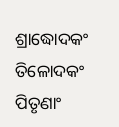ଶ୍ରାଦ୍ଧୋଦକଂ ତିଳୋଦକଂ ପିତୃଣାଂ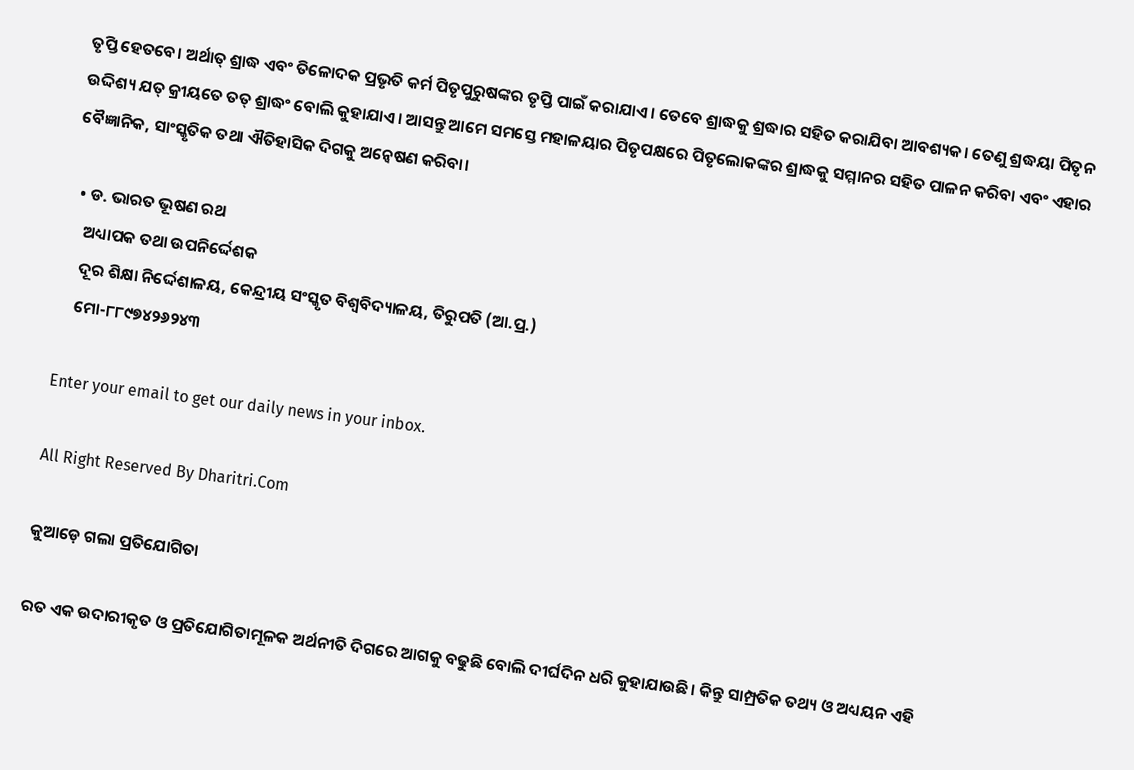ତୃପ୍ତି ହେତବେ। ଅର୍ଥାତ୍‌ ଶ୍ରାଦ୍ଧ ଏବଂ ତିଳୋଦକ ପ୍ରଭୃତି କର୍ମ ପିତୃପୁରୁଷଙ୍କର ତୃପ୍ତି ପାଇଁ କରାଯାଏ। ତେବେ ଶ୍ରାଦ୍ଧକୁ ଶ୍ରଦ୍ଧାର ସହିତ କରାଯିବା ଆବଶ୍ୟକ। ତେଣୁ ଶ୍ରଦ୍ଧୟା ପିତୃନ ଉଦ୍ଦିଶ୍ୟ ଯତ୍‌ କ୍ରୀୟତେ ତତ୍‌ ଶ୍ରାଦ୍ଧଂ ବୋଲି କୁହାଯାଏ। ଆସନ୍ତୁ ଆମେ ସମସ୍ତେ ମହାଳୟାର ପିତୃପକ୍ଷରେ ପିତୃଲୋକଙ୍କର ଶ୍ରାଦ୍ଧକୁ ସମ୍ମାନର ସହିତ ପାଳନ କରିବା ଏବଂ ଏହାର ବୈଜ୍ଞାନିକ, ସାଂସ୍କୃତିକ ତଥା ଐତିହାସିକ ଦିଗକୁ ଅନ୍ବେଷଣ କରିବା।

  • ଡ. ଭାରତ ଭୂଷଣ ରଥ
    ଅଧ୍ୟାପକ ତଥା ଉପନିର୍ଦ୍ଦେଶକ
    ଦୂର ଶିକ୍ଷା ନିର୍ଦ୍ଦେଶାଳୟ, କେନ୍ଦ୍ରୀୟ ସଂସ୍କୃତ ବିଶ୍ୱବିଦ୍ୟାଳୟ, ତିରୁପତି (ଆ.ପ୍ର.)
    ମୋ-୮୮୯୭୪୨୬୨୪୩

Enter your email to get our daily news in your inbox.

All Right Reserved By Dharitri.Com

କୁଆଡ଼େ ଗଲା ପ୍ରତିଯୋଗିତା

ରତ ଏକ ଉଦାରୀକୃତ ଓ ପ୍ରତିଯୋଗିତାମୂଳକ ଅର୍ଥନୀତି ଦିଗରେ ଆଗକୁ ବଢୁଛି ବୋଲି ଦୀର୍ଘଦିନ ଧରି କୁହାଯାଉଛି। କିନ୍ତୁ ସାମ୍ପ୍ରତିକ ତଥ୍ୟ ଓ ଅଧ୍ୟୟନ ଏହି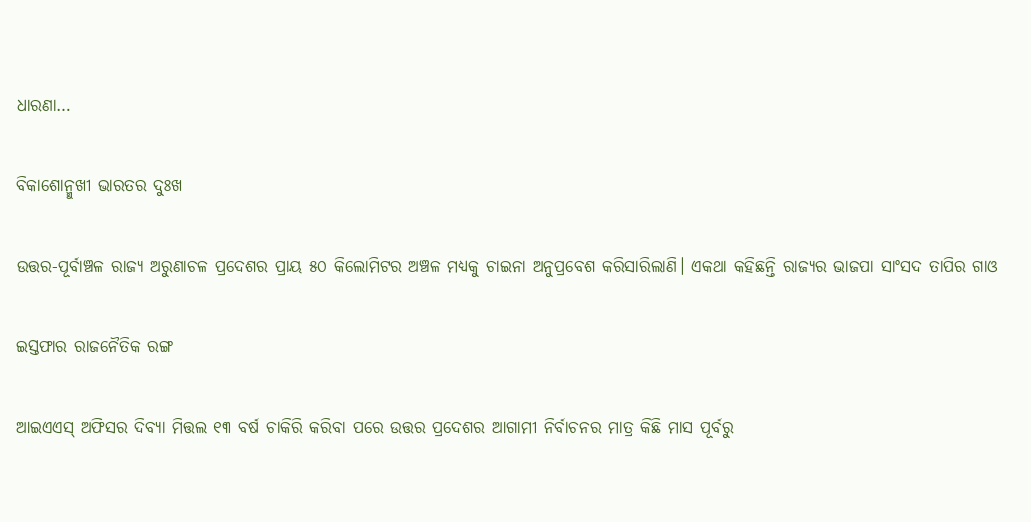ଧାରଣା…

ବିକାଶୋନ୍ମୁଖୀ ଭାରତର ଦୁଃଖ

ଉତ୍ତର-ପୂର୍ବାଞ୍ଚଳ ରାଜ୍ୟ ଅରୁଣାଚଳ ପ୍ରଦେଶର ପ୍ରାୟ ୫୦ କିଲୋମିଟର ଅଞ୍ଚଳ ମଧ୍ୟକୁ ଚାଇନା ଅନୁପ୍ରବେଶ କରିସାରିଲାଣି। ଏକଥା କହିଛନ୍ତି ରାଜ୍ୟର ଭାଜପା ସାଂସଦ ତାପିର ଗାଓ

ଇସ୍ତଫାର ରାଜନୈତିକ ରଙ୍ଗ

ଆଇଏଏସ୍‌ ଅଫିସର ଦିବ୍ୟା ମିତ୍ତଲ ୧୩ ବର୍ଷ ଚାକିରି କରିବା ପରେ ଉତ୍ତର ପ୍ରଦେଶର ଆଗାମୀ ନିର୍ବାଚନର ମାତ୍ର କିଛି ମାସ ପୂର୍ବରୁ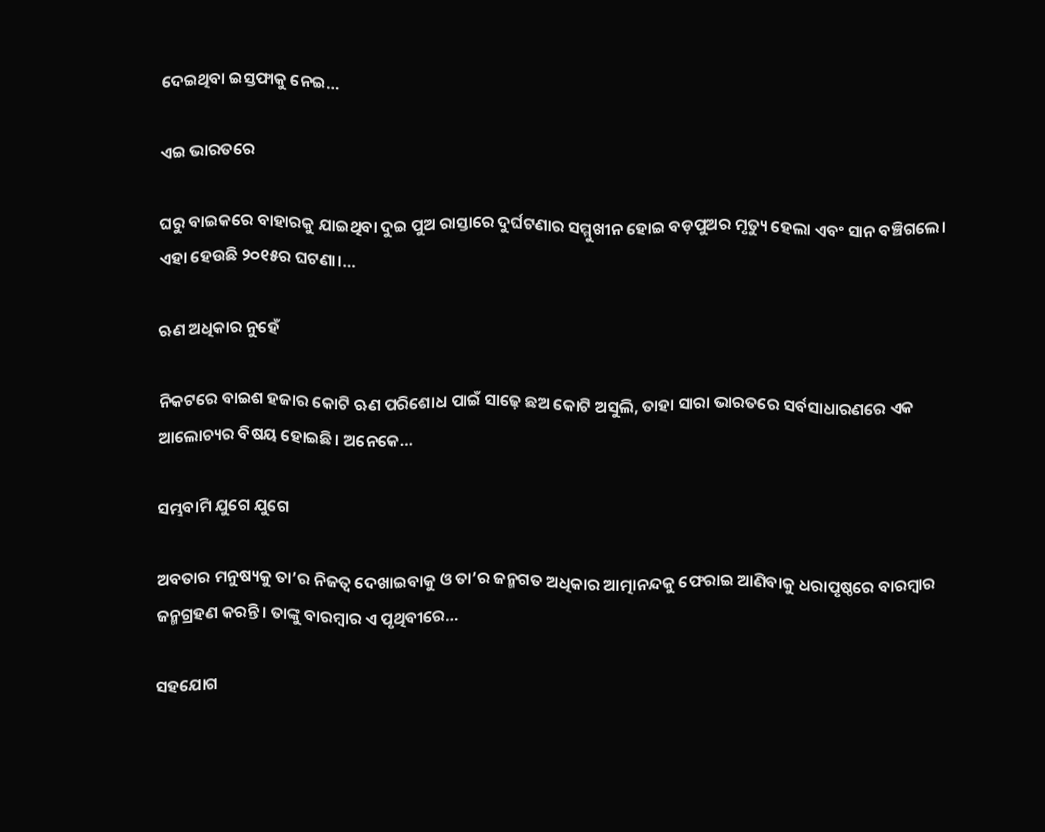ଦେଇଥିବା ଇସ୍ତଫାକୁ ନେଇ…

ଏଇ ଭାରତରେ

ଘରୁ ବାଇକରେ ବାହାରକୁ ଯାଇଥିବା ଦୁଇ ପୁଅ ରାସ୍ତାରେ ଦୁର୍ଘଟଣାର ସମ୍ମୁଖୀନ ହୋଇ ବଡ଼ପୁଅର ମୃତ୍ୟୁ ହେଲା ଏବଂ ସାନ ବଞ୍ଚିଗଲେ। ଏହା ହେଉଛି ୨୦୧୫ର ଘଟଣା।…

ଋଣ ଅଧିକାର ନୁହେଁ

ନିକଟରେ ବାଇଶ ହଜାର କୋଟି ଋଣ ପରିଶୋଧ ପାଇଁ ସାଢ଼େ ଛଅ କୋଟି ଅସୁଲି, ତାହା ସାରା ଭାରତରେ ସର୍ବସାଧାରଣରେ ଏକ ଆଲୋଚ୍ୟର ବିଷୟ ହୋଇଛି। ଅନେକେ…

ସମ୍ଭବାମି ଯୁଗେ ଯୁଗେ

ଅବତାର ମନୁଷ୍ୟକୁ ତା’ର ନିଜତ୍ୱ ଦେଖାଇବାକୁ ଓ ତା’ର ଜନ୍ମଗତ ଅଧିକାର ଆତ୍ମାନନ୍ଦକୁ ଫେରାଇ ଆଣିବାକୁ ଧରାପୃଷ୍ଠରେ ବାରମ୍ବାର ଜନ୍ମଗ୍ରହଣ କରନ୍ତି। ତାଙ୍କୁ ବାରମ୍ବାର ଏ ପୃଥିବୀରେ…

ସହଯୋଗ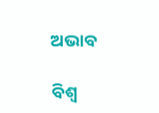ଅଭାବ

ବିଶ୍ୱ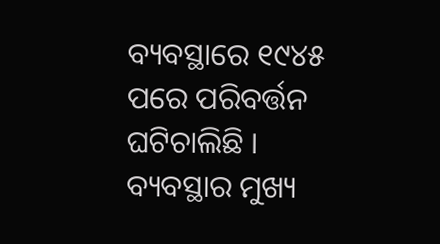ବ୍ୟବସ୍ଥାରେ ୧୯୪୫ ପରେ ପରିବର୍ତ୍ତନ ଘଟିଚାଲିଛି । ବ୍ୟବସ୍ଥାର ମୁଖ୍ୟ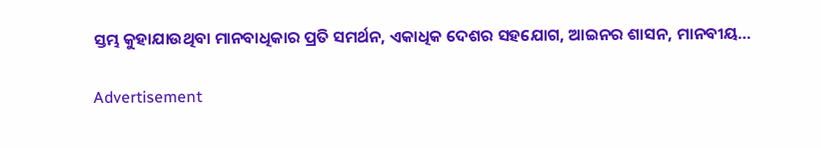ସ୍ତମ୍ଭ କୁହାଯାଉଥିବା ମାନବାଧିକାର ପ୍ରତି ସମର୍ଥନ, ଏକାଧିକ ଦେଶର ସହଯୋଗ, ଆଇନର ଶାସନ, ମାନବୀୟ…

Advertisement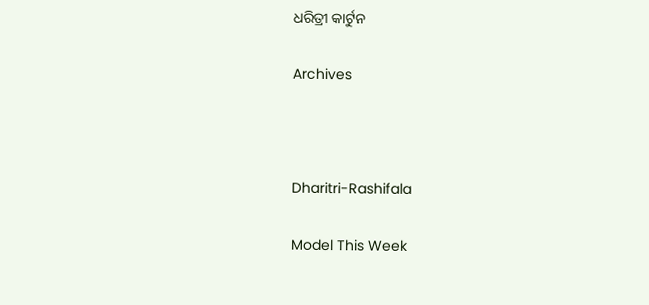ଧରିତ୍ରୀ କାର୍ଟୁନ

Archives



Dharitri-Rashifala

Model This Week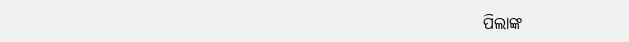ପିଲାଙ୍କ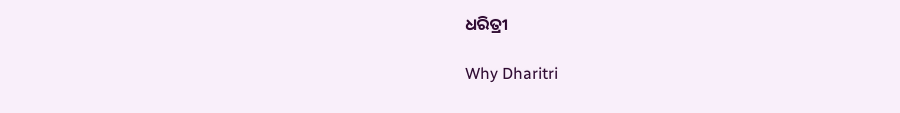ଧରିତ୍ରୀ

Why Dharitri